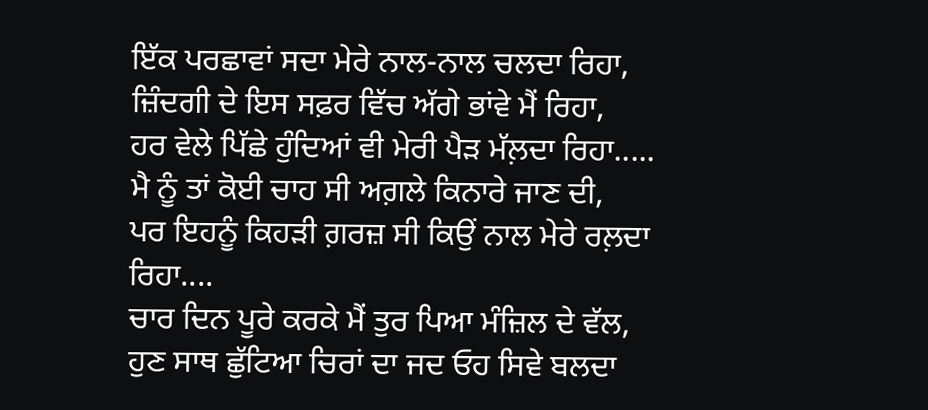ਇੱਕ ਪਰਛਾਵਾਂ ਸਦਾ ਮੇਰੇ ਨਾਲ-ਨਾਲ ਚਲਦਾ ਰਿਹਾ,
ਜ਼ਿੰਦਗੀ ਦੇ ਇਸ ਸਫ਼ਰ ਵਿੱਚ ਅੱਗੇ ਭਾਂਵੇ ਮੈਂ ਰਿਹਾ,
ਹਰ ਵੇਲੇ ਪਿੱਛੇ ਹੁੰਦਿਆਂ ਵੀ ਮੇਰੀ ਪੈੜ ਮੱਲ਼ਦਾ ਰਿਹਾ.....
ਮੈ ਨੂੰ ਤਾਂ ਕੋਈ ਚਾਹ ਸੀ ਅਗ਼ਲੇ ਕਿਨਾਰੇ ਜਾਣ ਦੀ,
ਪਰ ਇਹਨੂੰ ਕਿਹੜੀ ਗ਼ਰਜ਼ ਸੀ ਕਿਉਂ ਨਾਲ ਮੇਰੇ ਰਲ਼ਦਾ ਰਿਹਾ....
ਚਾਰ ਦਿਨ ਪੂਰੇ ਕਰਕੇ ਮੈਂ ਤੁਰ ਪਿਆ ਮੰਜ਼ਿਲ ਦੇ ਵੱਲ,
ਹੁਣ ਸਾਥ ਛੁੱਟਿਆ ਚਿਰਾਂ ਦਾ ਜਦ ਓਹ ਸਿਵੇ ਬਲਦਾ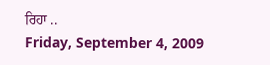ਰਿਹਾ ..
Friday, September 4, 2009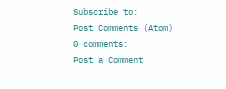Subscribe to:
Post Comments (Atom)
0 comments:
Post a Comment